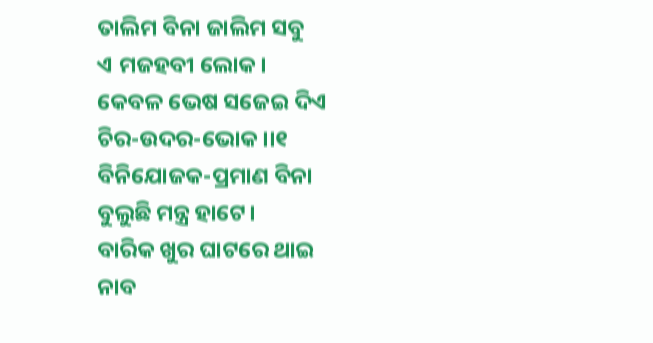ତାଲିମ ବିନା ଜାଲିମ ସବୁ
ଏ ମଜହବୀ ଲୋକ।
କେବଳ ଭେଷ ସଜେଇ ଦିଏ
ଚିର-ଉଦର-ଭୋକ।।୧
ବିନିଯୋଜକ-ପ୍ରମାଣ ବିନା
ବୁଲୁଛି ମନ୍ତ୍ର ହାଟେ।
ବାରିକ ଖୁର ଘାଟରେ ଥାଇ
ନାବ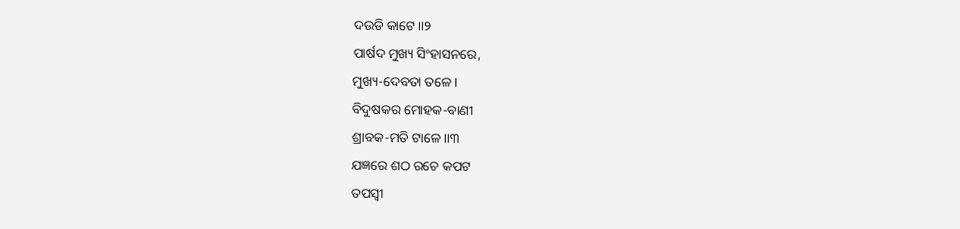ଦଉଡି କାଟେ।।୨
ପାର୍ଷଦ ମୁଖ୍ୟ ସିଂହାସନରେ,
ମୁଖ୍ୟ-ଦେବତା ତଳେ।
ବିଦୁଷକର ମୋହକ-ବାଣୀ
ଶ୍ରାବକ-ମତି ଟାଳେ।।୩
ଯଜ୍ଞରେ ଶଠ ରଚେ କପଟ
ତପସ୍ୱୀ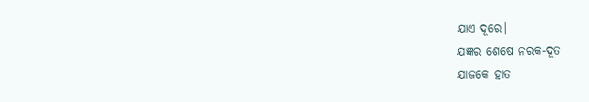ଯାଏ ଦୂରେ।
ଯଜ୍ଞର ଶେଷେ ନରକ-ଦୂତ
ଯାଜକେ ହାତ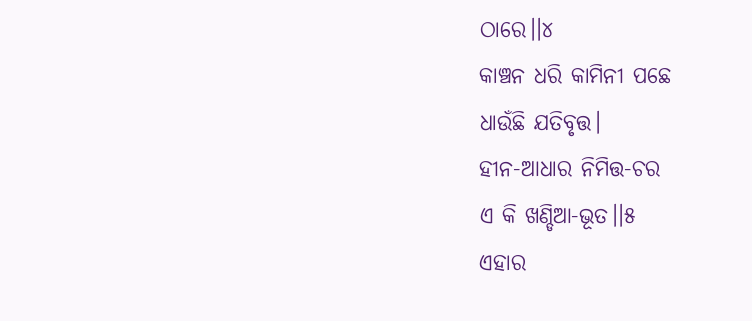ଠାରେ।।୪
କାଞ୍ଚନ ଧରି କାମିନୀ ପଛେ
ଧାଉଁଛି ଯତିବୃତ୍ତ।
ହୀନ-ଆଧାର ନିମିତ୍ତ-ଚର
ଏ କି ଖଣ୍ଡିଆ-ଭୂତ।।୫
ଏହାର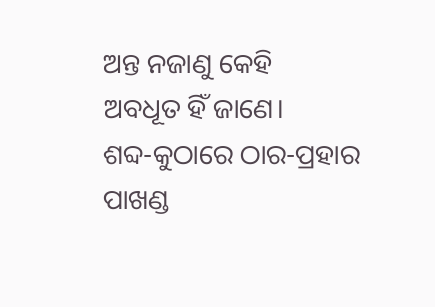ଅନ୍ତ ନଜାଣୁ କେହି
ଅବଧୂତ ହିଁ ଜାଣେ।
ଶବ୍ଦ-କୁଠାରେ ଠାର-ପ୍ରହାର
ପାଖଣ୍ଡ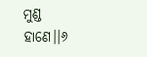ମୁଣ୍ଡ ହାଣେ।।୬